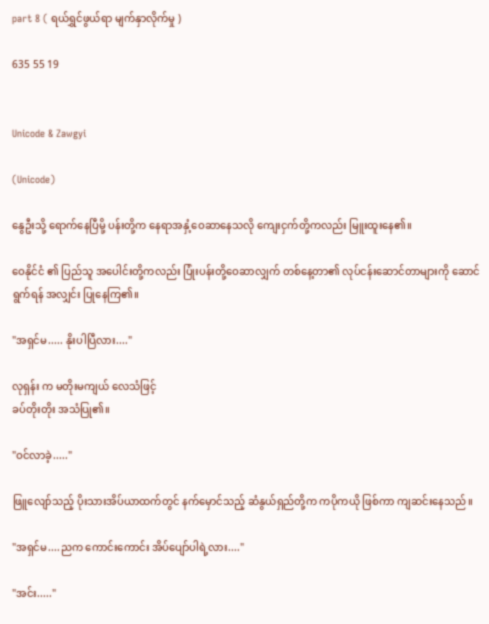part 8 ( ရယ်ရွှင်ဖွယ်ရာ မျက်နှာလိုက်မှု )

635 55 19


Unicode & Zawgyi

(Unicode)

နွေဦးသို့ ရောက်နေပြီမို့ ပန်းတို့က နေရာအနှံ့ဝေဆာနေသလို ကျေးငှက်တို့ကလည်း မြူးထူးနေ၏။

ဝေနိုင်ငံ ၏ ပြည်သူ အပေါင်းတို့ကလည်း ပြုံးပန်းတို့ဝေဆာလျှက် တစ်နေ့တာ၏ လုပ်ငန်းဆောင်တာများကို ဆောင်ရွက်ရန် အလျှင်း ပြုနေကြ၏။

"အရှင်မ..... နိုးပါပြီလား...."

လုရှန်း က မတိုးမကျယ် လေသံဖြင့်
ခပ်တိုးတိုး အသံပြု၏။

"ဝင်လာခဲ့....."

ဖြူလျော်သည့် ပိုးသားအိပ်ယာထက်တွင် နက်မှောင်သည့် ဆံနွယ်ရှည်တို့က ကပိုကယို ဖြစ်ကာ ကျဆင်းနေသည်။

"အရှင်မ....ညက ကောင်းကောင်း အိပ်ပျော်ပါရဲ့လား...."

"အင်း....."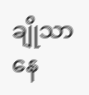ချိုသာနေ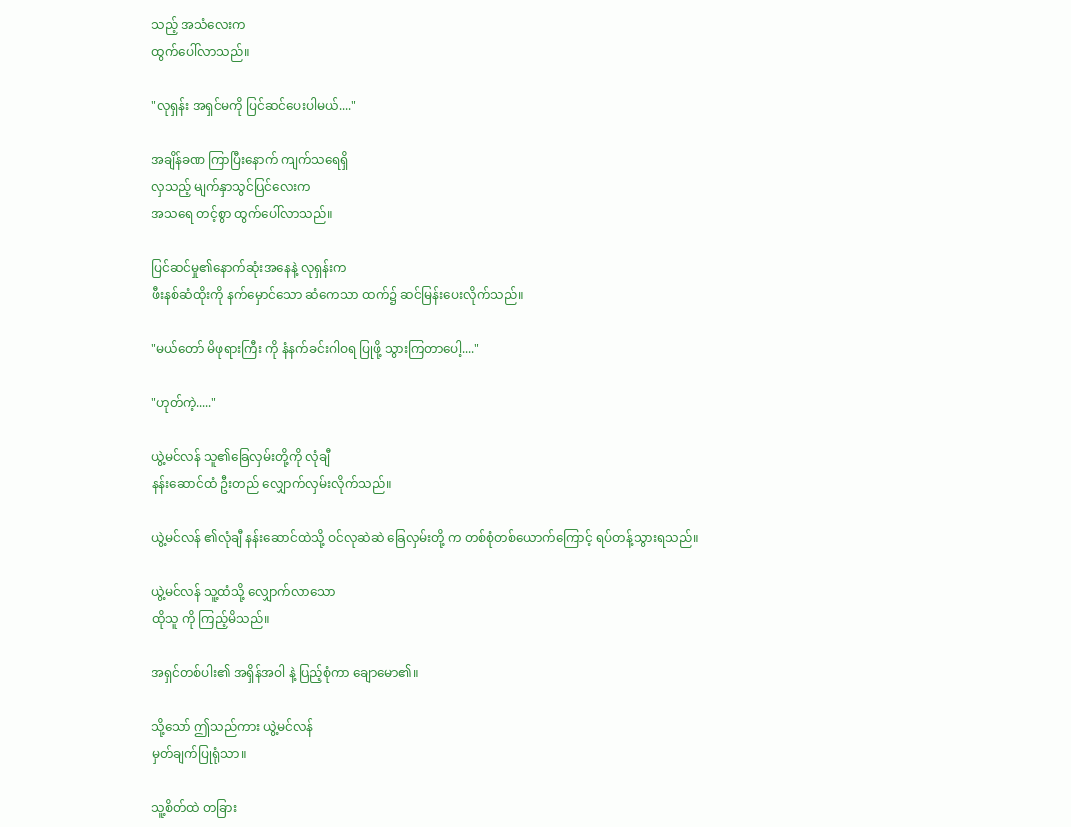သည့် အသံလေးက
ထွက်ပေါ်လာသည်။

"လုရှန်း အရှင်မကို ပြင်ဆင်ပေးပါမယ်...."

အချိန်ခဏ ကြာပြီးနောက် ကျက်သရေရှိ
လှသည့် မျက်နှာသွင်ပြင်လေးက
အသရေ တင့်စွာ ထွက်ပေါ်လာသည်။

ပြင်ဆင်မှု၏နောက်ဆုံးအနေနဲ့ လုရှန်းက
ဖီးနစ်ဆံထိုးကို နက်မှောင်သော ဆံကေသာ ထက်၌ ဆင်မြန်းပေးလိုက်သည်။

"မယ်တော် မိဖုရားကြီး ကို နံနက်ခင်းဂါဝရ ပြုဖို့ သွားကြတာပေါ့...."

"ဟုတ်ကဲ့....."

ယွဲ့မင်လန် သူ၏ခြေလှမ်းတို့ကို လုံချီ
နန်းဆောင်ထံ ဦးတည် လျှောက်လှမ်းလိုက်သည်။

ယွဲ့မင်လန် ၏လုံချီ နန်းဆောင်ထဲသို့ ဝင်လုဆဲဆဲ ခြေလှမ်းတို့ က တစ်စုံတစ်ယောက်ကြောင့် ရပ်တန့်သွားရသည်။

ယွဲ့မင်လန် သူ့ထံသို့ လျှောက်လာသော
ထိုသူ ကို ကြည့်မိသည်။

အရှင်တစ်ပါး၏ အရှိန်အဝါ နဲ့ ပြည့်စုံကာ ချောမော၏။

သို့သော် ဤသည်ကား ယွဲ့မင်လန်
မှတ်ချက်ပြုရုံသာ။

သူ့စိတ်ထဲ တခြား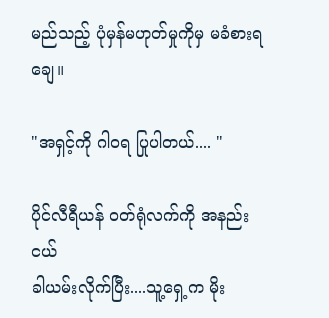မည်သည့် ပုံမှန်မဟုတ်မှုကိုမှ မခံစားရချေ။

"အရှင့်ကို ဂါဝရ ပြုပါတယ်.... "

ပိုင်လီရီယန် ဝတ်ရုံလက်ကို အနည်းငယ်
ခါယမ်းလိုက်ပြီး....သူ့ရှေ့က မိုး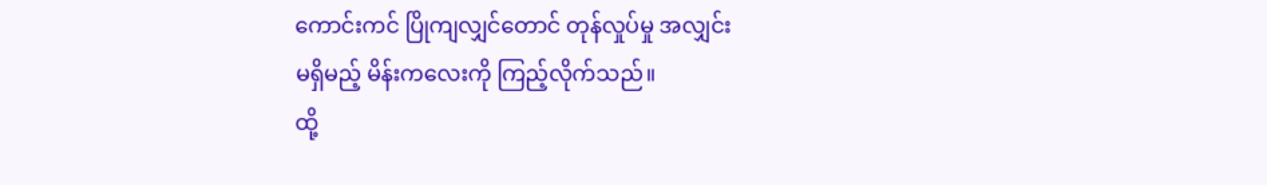ကောင်းကင် ပြိုကျလျှင်တောင် တုန်လှုပ်မှု အလျှင်း
မရှိမည့် မိန်းကလေးကို ကြည့်လိုက်သည်။
ထို့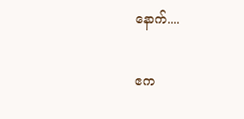နောက်....

ဧက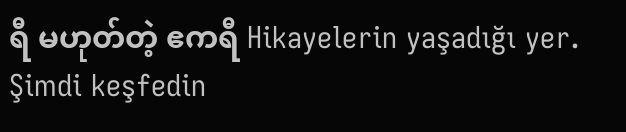ရီ မဟုတ်တဲ့ ဧကရီ Hikayelerin yaşadığı yer. Şimdi keşfedin